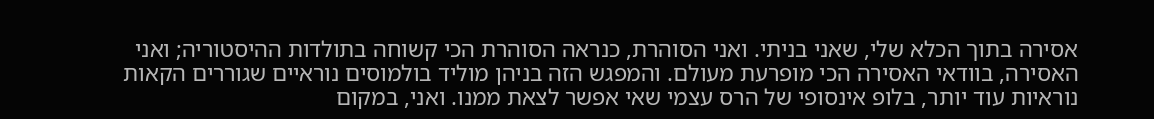אסירה בתוך הכלא שלי, שאני בניתי. ואני הסוהרת, כנראה הסוהרת הכי קשוחה בתולדות ההיסטוריה; ואני האסירה, בוודאי האסירה הכי מופרעת מעולם. והמפגש הזה בניהן מוליד בולמוסים נוראיים שגוררים הקאות נוראיות עוד יותר, בלופ אינסופי של הרס עצמי שאי אפשר לצאת ממנו. ואני, במקום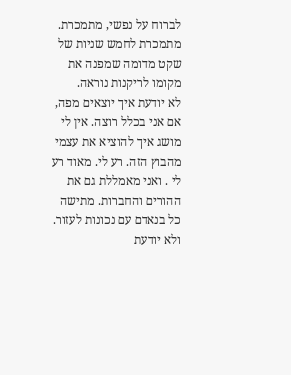לברוח על נפשי, מתמכרת. מתמכרת לחמש שניות של שקט מדומה שמפנה את מקומו לריקנות נוראה.
לא יודעת איך יוצאים מפה, אם אני בכלל רוצה. אין לי מושג איך להוציא את עצמי מהבוץ הזה. רע לי. מאוד רע לי . ואני מאמללת גם את ההורים והחברות. מתישה כל בנאדם עם נכונות לעזור. ולא יודעת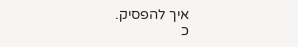איך להפסיק.
כ